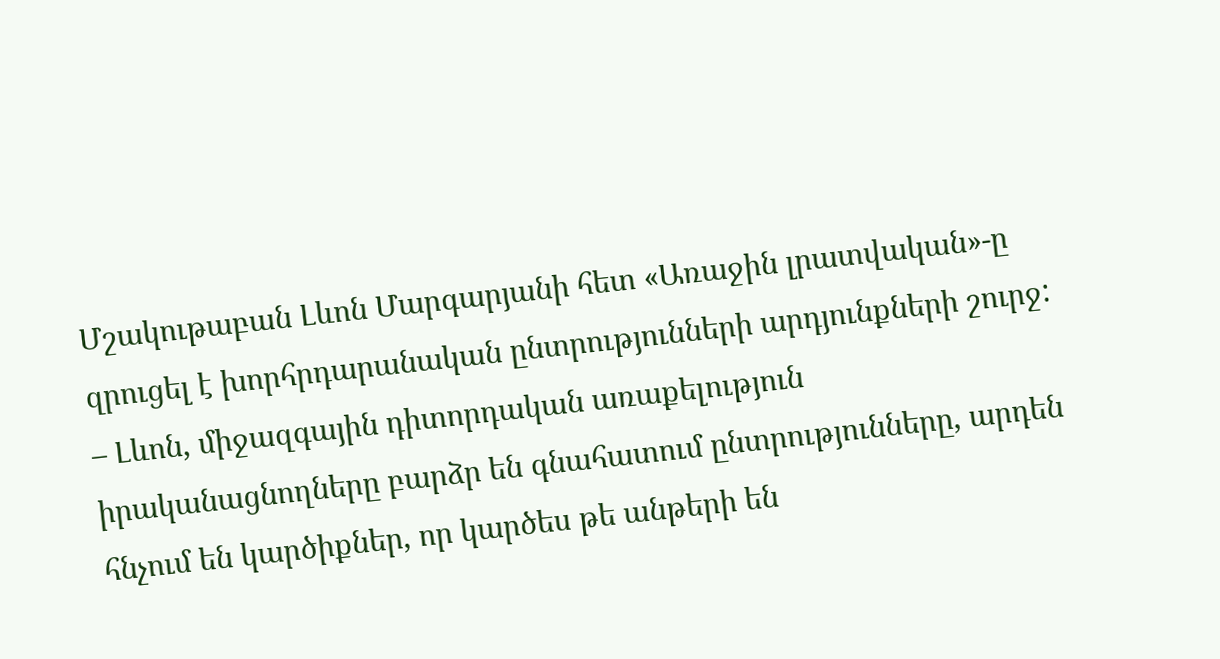Մշակութաբան Լևոն Մարգարյանի հետ «Առաջին լրատվական»-ը զրուցել է խորհրդարանական ընտրությունների արդյունքների շուրջ:
– Լևոն, միջազգային դիտորդական առաքելություն իրականացնողները բարձր են գնահատում ընտրությունները, արդեն հնչում են կարծիքներ, որ կարծես թե անթերի են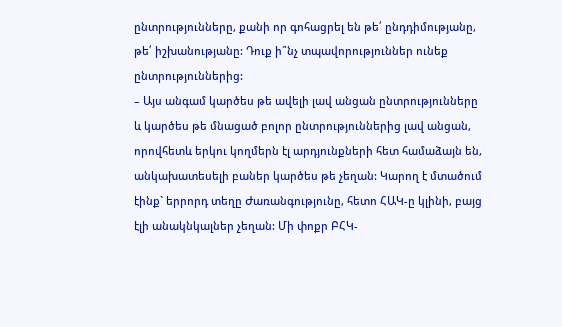ընտրությունները, քանի որ գոհացրել են թե՛ ընդդիմությանը, թե՛ իշխանությանը: Դուք ի՞նչ տպավորություններ ունեք ընտրություններից:
– Այս անգամ կարծես թե ավելի լավ անցան ընտրությունները և կարծես թե մնացած բոլոր ընտրություններից լավ անցան, որովհետև երկու կողմերն էլ արդյունքների հետ համաձայն են, անկախատեսելի բաներ կարծես թե չեղան: Կարող է մտածում էինք` երրորդ տեղը Ժառանգությունը, հետո ՀԱԿ-ը կլինի, բայց էլի անակնկալներ չեղան: Մի փոքր ԲՀԿ-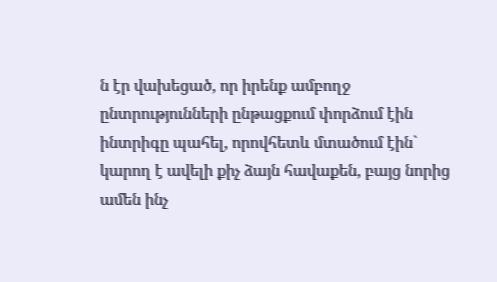ն էր վախեցած, որ իրենք ամբողջ ընտրությունների ընթացքում փորձում էին ինտրիգը պահել, որովհետև մտածում էին` կարող է ավելի քիչ ձայն հավաքեն, բայց նորից ամեն ինչ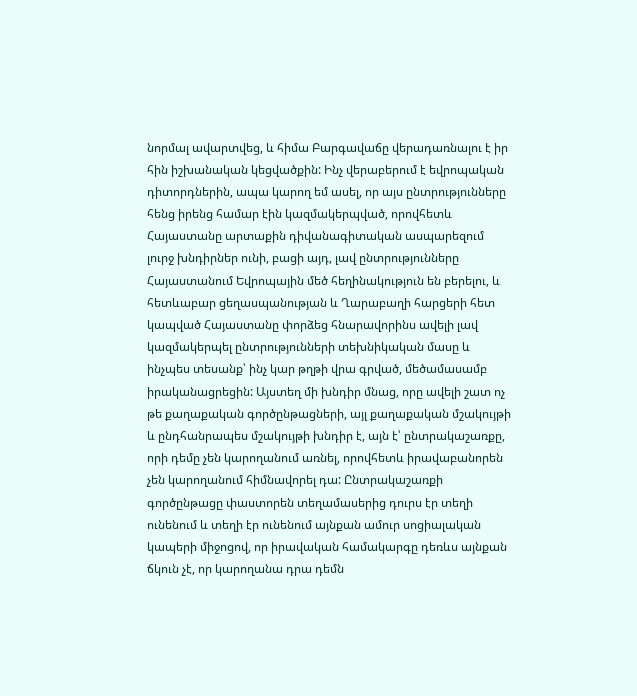նորմալ ավարտվեց, և հիմա Բարգավաճը վերադառնալու է իր հին իշխանական կեցվածքին: Ինչ վերաբերում է եվրոպական դիտորդներին, ապա կարող եմ ասել, որ այս ընտրությունները հենց իրենց համար էին կազմակերպված, որովհետև Հայաստանը արտաքին դիվանագիտական ասպարեզում լուրջ խնդիրներ ունի, բացի այդ, լավ ընտրությունները Հայաստանում Եվրոպային մեծ հեղինակություն են բերելու, և հետևաբար ցեղասպանության և Ղարաբաղի հարցերի հետ կապված Հայաստանը փորձեց հնարավորինս ավելի լավ կազմակերպել ընտրությունների տեխնիկական մասը և ինչպես տեսանք՝ ինչ կար թղթի վրա գրված, մեծամասամբ իրականացրեցին: Այստեղ մի խնդիր մնաց, որը ավելի շատ ոչ թե քաղաքական գործընթացների, այլ քաղաքական մշակույթի և ընդհանրապես մշակույթի խնդիր է, այն է՝ ընտրակաշառքը, որի դեմը չեն կարողանում առնել, որովհետև իրավաբանորեն չեն կարողանում հիմնավորել դա: Ընտրակաշառքի գործընթացը փաստորեն տեղամասերից դուրս էր տեղի ունենում և տեղի էր ունենում այնքան ամուր սոցիալական կապերի միջոցով, որ իրավական համակարգը դեռևս այնքան ճկուն չէ, որ կարողանա դրա դեմն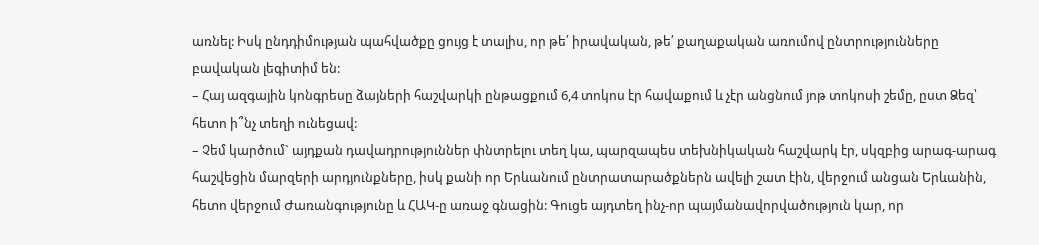առնել: Իսկ ընդդիմության պահվածքը ցույց է տալիս, որ թե՛ իրավական, թե՛ քաղաքական առումով ընտրությունները բավական լեգիտիմ են:
– Հայ ազգային կոնգրեսը ձայների հաշվարկի ընթացքում 6,4 տոկոս էր հավաքում և չէր անցնում յոթ տոկոսի շեմը, ըստ Ձեզ՝ հետո ի՞նչ տեղի ունեցավ:
– Չեմ կարծում` այդքան դավադրություններ փնտրելու տեղ կա, պարզապես տեխնիկական հաշվարկ էր, սկզբից արագ-արագ հաշվեցին մարզերի արդյունքները, իսկ քանի որ Երևանում ընտրատարածքներն ավելի շատ էին, վերջում անցան Երևանին, հետո վերջում Ժառանգությունը և ՀԱԿ-ը առաջ գնացին: Գուցե այդտեղ ինչ-որ պայմանավորվածություն կար, որ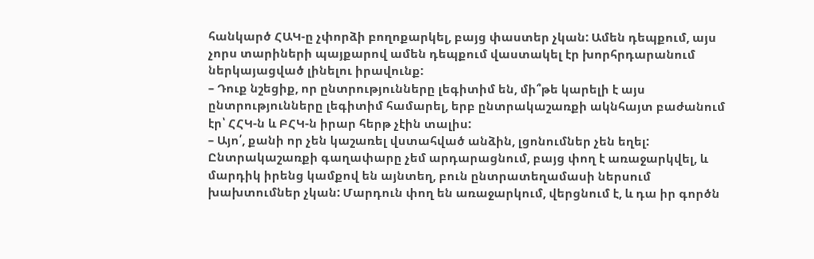հանկարծ ՀԱԿ-ը չփորձի բողոքարկել, բայց փաստեր չկան: Ամեն դեպքում, այս չորս տարիների պայքարով ամեն դեպքում վաստակել էր խորհրդարանում ներկայացված լինելու իրավունք:
– Դուք նշեցիք, որ ընտրությունները լեգիտիմ են, մի՞թե կարելի է այս ընտրությունները լեգիտիմ համարել, երբ ընտրակաշառքի ակնհայտ բաժանում էր՝ ՀՀԿ-ն և ԲՀԿ-ն իրար հերթ չէին տալիս:
– Այո՛, քանի որ չեն կաշառել վստահված անձին, լցոնումներ չեն եղել: Ընտրակաշառքի գաղափարը չեմ արդարացնում, բայց փող է առաջարկվել, և մարդիկ իրենց կամքով են այնտեղ, բուն ընտրատեղամասի ներսում խախտումներ չկան: Մարդուն փող են առաջարկում, վերցնում է, և դա իր գործն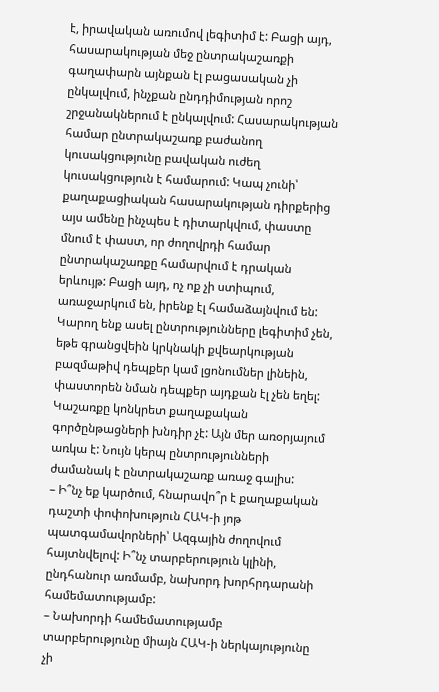է, իրավական առումով լեգիտիմ է: Բացի այդ, հասարակության մեջ ընտրակաշառքի գաղափարն այնքան էլ բացասական չի ընկալվում, ինչքան ընդդիմության որոշ շրջանակներում է ընկալվում: Հասարակության համար ընտրակաշառք բաժանող կուսակցությունը բավական ուժեղ կուսակցություն է համարում: Կապ չունի՝ քաղաքացիական հասարակության դիրքերից այս ամենը ինչպես է դիտարկվում, փաստը մնում է փաստ, որ ժողովրդի համար ընտրակաշառքը համարվում է դրական երևույթ: Բացի այդ, ոչ ոք չի ստիպում, առաջարկում են, իրենք էլ համաձայնվում են: Կարող ենք ասել ընտրությունները լեգիտիմ չեն, եթե գրանցվեին կրկնակի քվեարկության բազմաթիվ դեպքեր կամ լցոնումներ լինեին, փաստորեն նման դեպքեր այդքան էլ չեն եղել: Կաշառքը կոնկրետ քաղաքական գործընթացների խնդիր չէ: Այն մեր առօրյայում առկա է: Նույն կերպ ընտրությունների ժամանակ է ընտրակաշառք առաջ գալիս:
– Ի՞նչ եք կարծում, հնարավո՞ր է քաղաքական դաշտի փոփոխություն ՀԱԿ-ի յոթ պատգամավորների՝ Ազգային ժողովում հայտնվելով: Ի՞նչ տարբերություն կլինի, ընդհանուր առմամբ, նախորդ խորհրդարանի համեմատությամբ:
– Նախորդի համեմատությամբ տարբերությունը միայն ՀԱԿ-ի ներկայությունը չի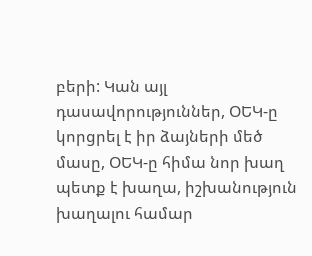բերի: Կան այլ դասավորություններ, ՕԵԿ-ը կորցրել է իր ձայների մեծ մասը, ՕԵԿ-ը հիմա նոր խաղ պետք է խաղա, իշխանություն խաղալու համար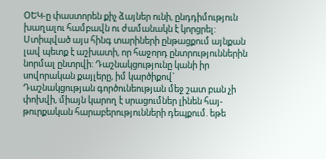ՕԵԿ-ը փաստորեն քիչ ձայներ ունի, ընդդիմություն խաղալու համբավն ու ժամանակն է կորցրել: Ստիպված այս հինգ տարիների ընթացքում այնքան լավ պետք է աշխատի, որ հաջորդ ընտրություններին նորմալ ընտրվի: Դաշնակցությունը կանի իր սովորական քայլերը, իմ կարծիքով` Դաշնակցության գործունեության մեջ շատ բան չի փոխվի, միայն կարող է սրացումներ լինեն հայ-թուրքական հարաբերությունների դեպքում. եթե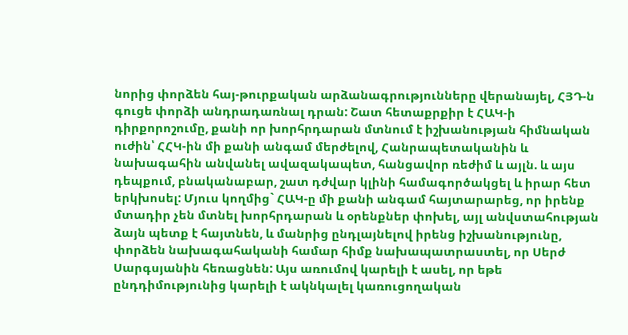նորից փորձեն հայ-թուրքական արձանագրությունները վերանայել, ՀՅԴ-ն գուցե փորձի անդրադառնալ դրան: Շատ հետաքրքիր է ՀԱԿ-ի դիրքորոշումը, քանի որ խորհրդարան մտնում է իշխանության հիմնական ուժին՝ ՀՀԿ-ին մի քանի անգամ մերժելով, Հանրապետականին և նախագահին անվանել ավազակապետ, հանցավոր ռեժիմ և այլն. և այս դեպքում, բնականաբար, շատ դժվար կլինի համագործակցել և իրար հետ երկխոսել: Մյուս կողմից` ՀԱԿ-ը մի քանի անգամ հայտարարեց, որ իրենք մտադիր չեն մտնել խորհրդարան և օրենքներ փոխել, այլ անվստահության ձայն պետք է հայտնեն, և մանրից ընդլայնելով իրենց իշխանությունը, փորձեն նախագահականի համար հիմք նախապատրաստել, որ Սերժ Սարգսյանին հեռացնեն: Այս առումով կարելի է ասել, որ եթե ընդդիմությունից կարելի է ակնկալել կառուցողական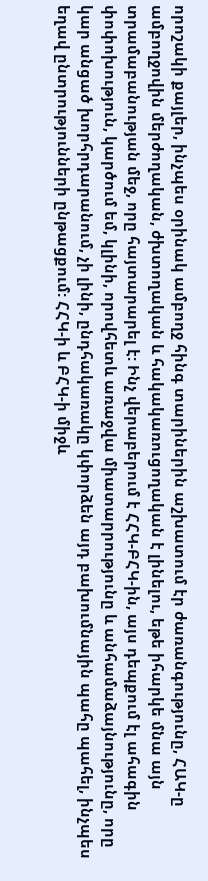որոշակի քայլեր, ինչպես օրինակ ամբողջ հինգ տարիներին աշխատում էր ժառանգությունը, ՀԱԿ-ը ամբողջովին մերժողական, ժխտողական և հակակառուցողական է լինելու, եթե իհարկե մնա այն տրամաբանության մեջ, որը հայտարարել է: Ինչ վերաբերում է ՀՀԿ-ԲՀԿ-ին, այս դեպքում էլ ահագին փոփոխություն, կարծում եմ, կլինի, որովհետև առաջվա միատարրությունը և անհամաձայնությունը, որը կար անցած խորհրդարանում, չի լինի, ընդհակառակը կփորձեն այդ բախումնային պահը պահել, ինչպես եղավ ընտրությունների ընթացքում: ՀՀԿ-ի և ԲՀԿ-ի միջև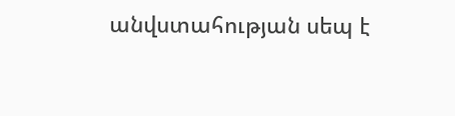անվստահության սեպ է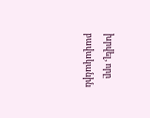խրվել, որը բավականին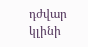դժվար կլինի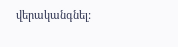վերականգնել: